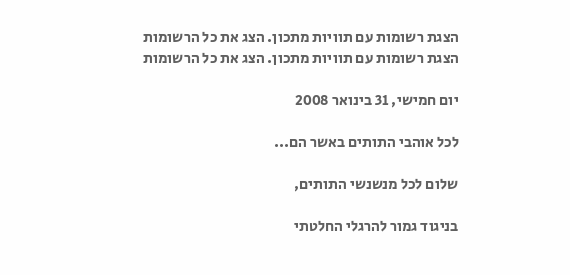הצגת רשומות עם תוויות מתכון. הצג את כל הרשומות
הצגת רשומות עם תוויות מתכון. הצג את כל הרשומות

יום חמישי, 31 בינואר 2008

לכל אוהבי התותים באשר הם...

שלום לכל מנשנשי התותים,

בניגוד גמור להרגלי החלטתי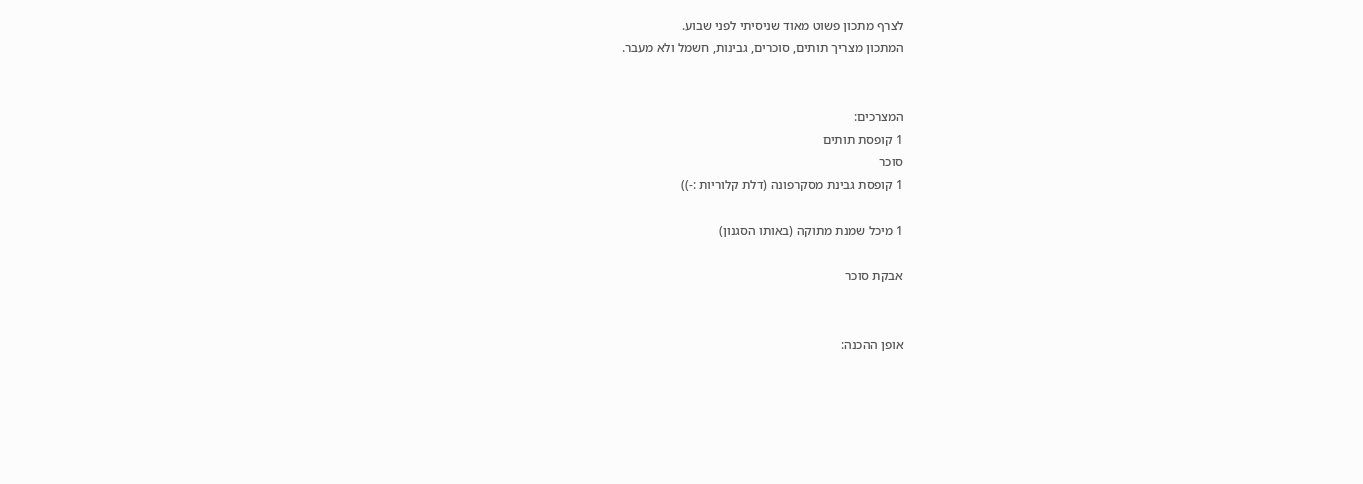לצרף מתכון פשוט מאוד שניסיתי לפני שבוע.
המתכון מצריך תותים, סוכרים, גבינות, חשמל ולא מעבר.


המצרכים:
1 קופסת תותים
סוכר
1 קופסת גבינת מסקרפונה (דלת קלוריות :-))

1 מיכל שמנת מתוקה (באותו הסגנון)

אבקת סוכר


אופן ההכנה: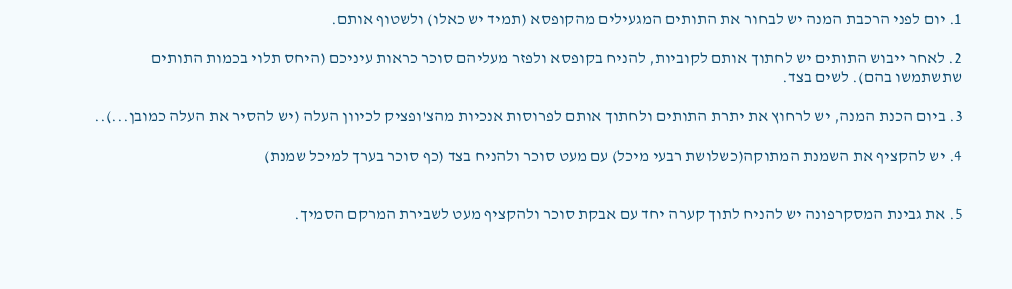1. יום לפני הרכבת המנה יש לבחור את התותים המגעילים מהקופסא (תמיד יש כאלו) ולשטוף אותם.

2. לאחר ייבוש התותים יש לחתוך אותם לקוביות, להניח בקופסא ולפזר מעליהם סוכר כראות עיניכם (היחס תלוי בכמות התותים שתשתמשו בהם). לשים בצד.

3. ביום הכנת המנה, יש לרחוץ את יתרת התותים ולחתוך אותם לפרוסות אנכיות מהצ'ופציק לכיוון העלה (יש להסיר את העלה כמובן...)..

4. יש להקציף את השמנת המתוקה(כשלושת רבעי מיכל) עם מעט סוכר ולהניח בצד (כף סוכר בערך למיכל שמנת)


5. את גבינת המסקרפונה יש להניח לתוך קערה יחד עם אבקת סוכר ולהקציף מעט לשבירת המרקם הסמיך.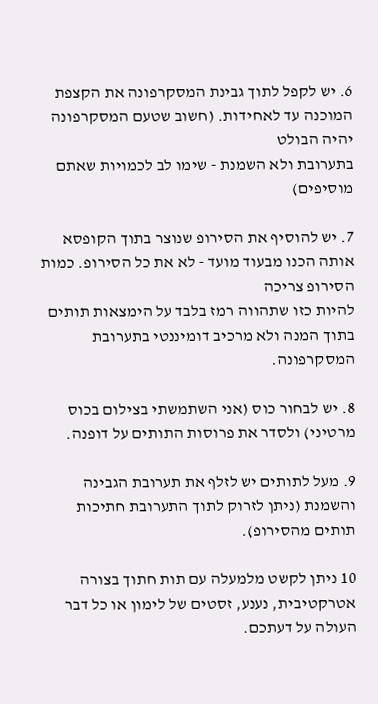6. יש לקפל לתוך גבינת המסקרפונה את הקצפת המוכנה עד לאחידות. (חשוב שטעם המסקרפונה יהיה הבולט
בתערובת ולא השמנת - שימו לב לכמויות שאתם מוסיפים)

7. יש להוסיף את הסירופ שנוצר בתוך הקופסא אותה הכנו מבעוד מועד - לא את כל הסירופ. כמות הסירופ צריכה
להיות כזו שתהווה רמז בלבד על הימצאות תותים בתוך המנה ולא מרכיב דומיננטי בתערובת המסקרפונה.

8. יש לבחור כוס (אני השתמשתי בצילום בכוס מרטיני) ולסדר את פרוסות התותים על דופנה.

9. מעל לתותים יש לזלף את תערובת הגבינה והשמנת (ניתן לזרוק לתוך התערובת חתיכות תותים מהסירופ).

10 ניתן לקשט מלמעלה עם תות חתוך בצורה אטרקטיבית, נענע, זסטים של לימון או כל דבר העולה על דעתכם.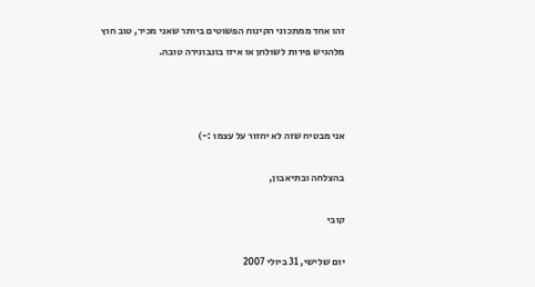זהו אחד ממתכוני הקינוח הפשוטים ביותר שאני מכיר, טוב חוץ מלהגיש פירות לשולחן או איזו בונבונירה טובה.



אני מבטיח שזה לא יחזור על עצמו :-)

בהצלחה ובתיאבון,

קובי

יום שלישי, 31 ביולי 2007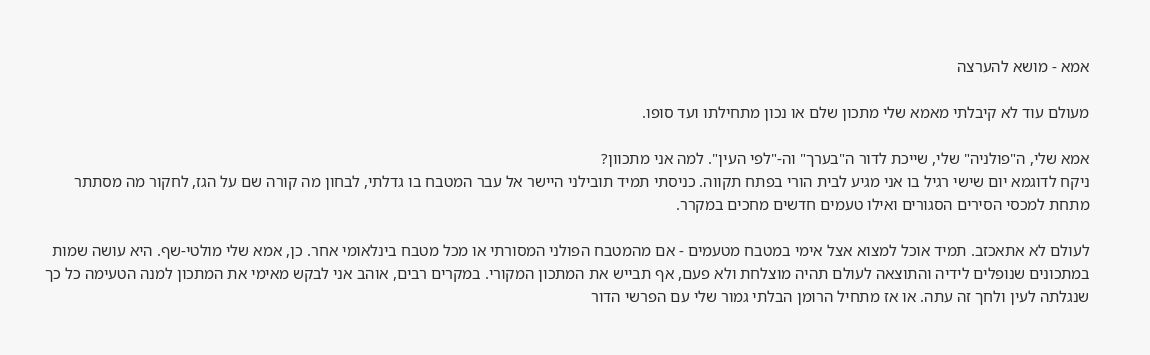אמא - מושא להערצה

מעולם עוד לא קיבלתי מאמא שלי מתכון שלם או נכון מתחילתו ועד סופו.

אמא שלי, ה"פולניה" שלי, שייכת לדור ה"בערך" וה-"לפי העין". למה אני מתכוון?
ניקח לדוגמא יום שישי רגיל בו אני מגיע לבית הורי בפתח תקווה. כניסתי תמיד תובילני היישר אל עבר המטבח בו גדלתי, לבחון מה קורה שם על הגז, לחקור מה מסתתר מתחת למכסי הסירים הסגורים ואילו טעמים חדשים מחכים במקרר.

לעולם לא אתאכזב. תמיד אוכל למצוא אצל אימי במטבח מטעמים - אם מהמטבח הפולני המסורתי או מכל מטבח בינלאומי אחר. כן, אמא שלי מולטי-שף. היא עושה שמות במתכונים שנופלים לידיה והתוצאה לעולם תהיה מוצלחת ולא פעם, אף תבייש את המתכון המקורי. במקרים רבים, אוהב אני לבקש מאימי את המתכון למנה הטעימה כל כך שנגלתה לעין ולחך זה עתה. או אז מתחיל הרומן הבלתי גמור שלי עם הפרשי הדור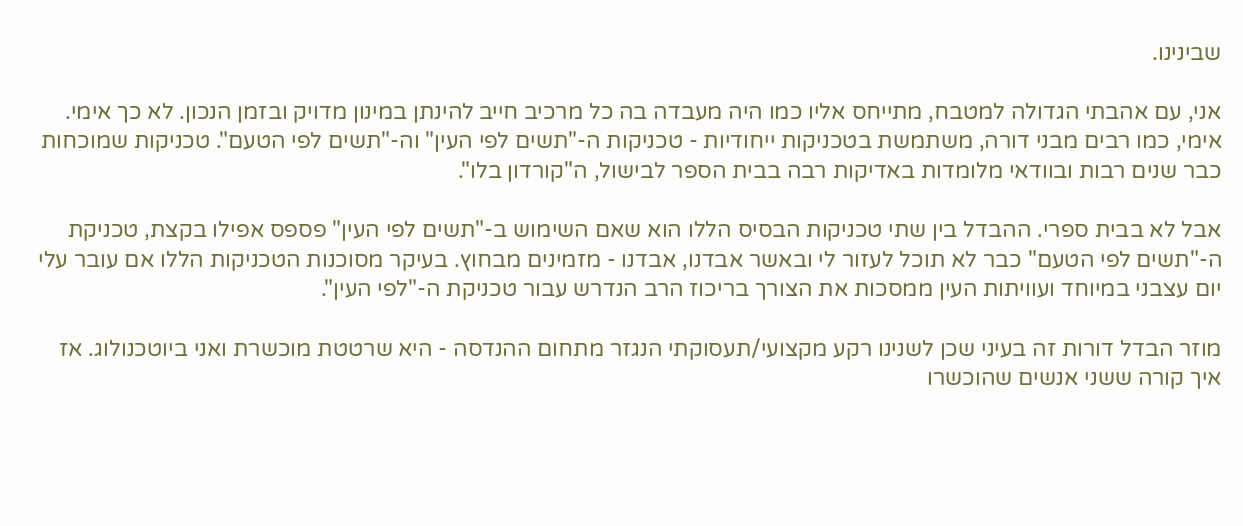שבינינו.

אני, עם אהבתי הגדולה למטבח, מתייחס אליו כמו היה מעבדה בה כל מרכיב חייב להינתן במינון מדויק ובזמן הנכון. לא כך אימי. אימי, כמו רבים מבני דורה, משתמשת בטכניקות ייחודיות - טכניקות ה-"תשים לפי העין" וה-"תשים לפי הטעם". טכניקות שמוכחות כבר שנים רבות ובוודאי מלומדות באדיקות רבה בבית הספר לבישול, ה"קורדון בלו".

אבל לא בבית ספרי. ההבדל בין שתי טכניקות הבסיס הללו הוא שאם השימוש ב-"תשים לפי העין" פספס אפילו בקצת, טכניקת ה-"תשים לפי הטעם" כבר לא תוכל לעזור לי ובאשר אבדנו, אבדנו - מזמינים מבחוץ. בעיקר מסוכנות הטכניקות הללו אם עובר עלי יום עצבני במיוחד ועוויתות העין ממסכות את הצורך בריכוז הרב הנדרש עבור טכניקת ה-"לפי העין".

מוזר הבדל דורות זה בעיני שכן לשנינו רקע מקצועי/תעסוקתי הנגזר מתחום ההנדסה - היא שרטטת מוכשרת ואני ביוטכנולוג. אז איך קורה ששני אנשים שהוכשרו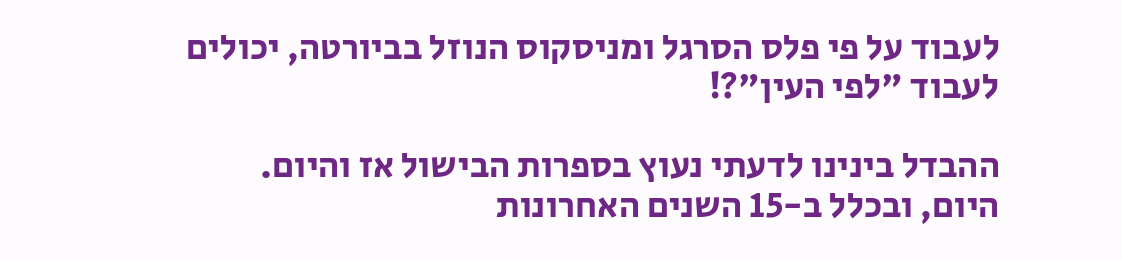לעבוד על פי פלס הסרגל ומניסקוס הנוזל בביורטה, יכולים לעבוד "לפי העין"?!

ההבדל בינינו לדעתי נעוץ בספרות הבישול אז והיום. היום, ובכלל ב-15 השנים האחרונות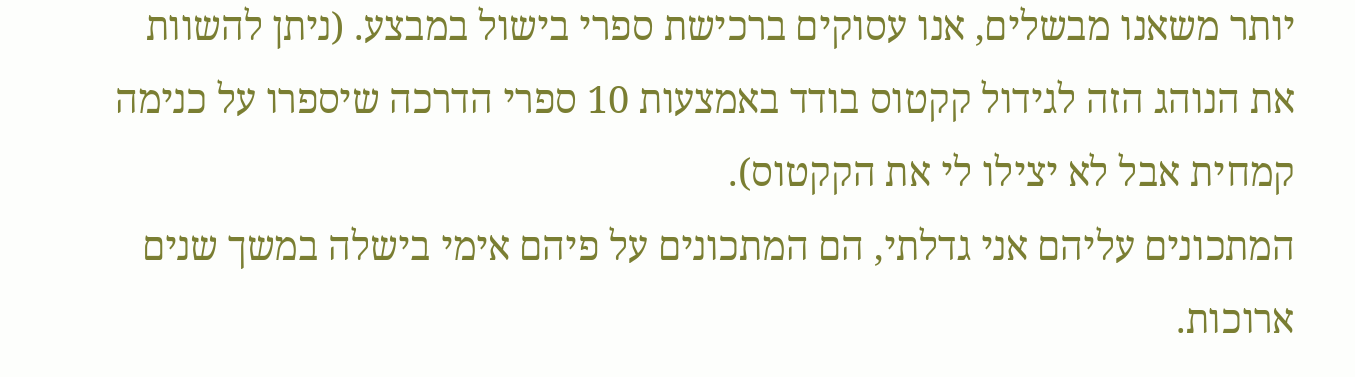יותר משאנו מבשלים, אנו עסוקים ברכישת ספרי בישול במבצע. (ניתן להשוות את הנוהג הזה לגידול קקטוס בודד באמצעות 10 ספרי הדרכה שיספרו על כנימה קמחית אבל לא יצילו לי את הקקטוס).
המתכונים עליהם אני גדלתי, הם המתכונים על פיהם אימי בישלה במשך שנים ארוכות.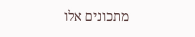מתכונים אלו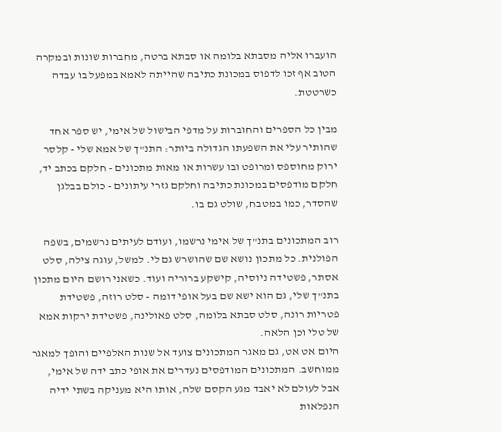הועברו אליה מסבתא בלומה או סבתא ברטה, מחברות שונות ובמקרה הטוב אף זכו לדפוס במכונת כתיבה שהייתה לאמא במפעל בו עבדה כשרטטת.

מבין כל הספרים והחוברות על מדפי הבישול של אימי, יש ספר אחד שהותיר עלי את השפעתו הגדולה ביותר: התנ"ך של אמא שלי - קלסר ירוק מחוספס ומרופט ובו עשרות או מאות מתכונים - חלקם בכתב יד, חלקם מודפסים במכונת כתיבה וחלקם גזרי עיתונים - כולם בבלגן שהסדר, כמו במטבח, שולט גם בו.

רוב המתכונים בתנ"ך של אימי נרשמו, ועודם לעיתים נרשמים, בשפה הפולנית. כל מתכון נושא שם שהושרש גם לי. למשל, עוגה צילה, סלט אסתר, פשטידה ניוסיה, קישקע ברוריה ועוד. כשאני רושם היום מתכון בתנ"ך שלי, גם הוא ישא שם בעל אופי דומה - סלט רוזה, פשטידת פטריות רונה, סלט סבתא בלומה, סלט פאולינה, פשטידת ירקות אמא של טלי וכן הלאה.
היום אט אט, גם מאגר המתכונים צועד אל שנות האלפיים והופך למאגר ממוחשב. המתכונים המודפסים נעדרים את אופי כתב ידה של אימי, אבל לעולם לא יאבד מגע הקסם שלה, אותו היא מעניקה בשתי ידיה הנפלאות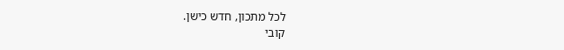לכל מתכון, חדש כישן.
קובי